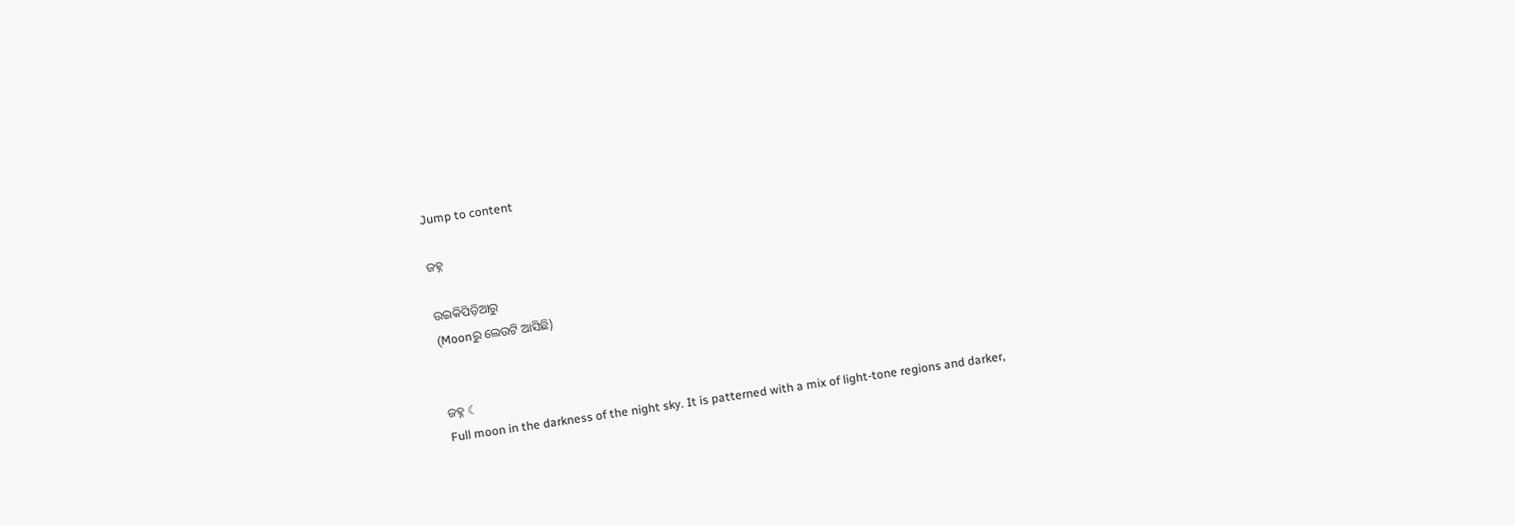Jump to content

ଜହ୍ନ

ଉଇକିପିଡ଼ିଆ‌ରୁ
(Moonରୁ ଲେଉଟି ଆସିଛି)


ଜହ୍ନ ☾
Full moon in the darkness of the night sky. It is patterned with a mix of light-tone regions and darker,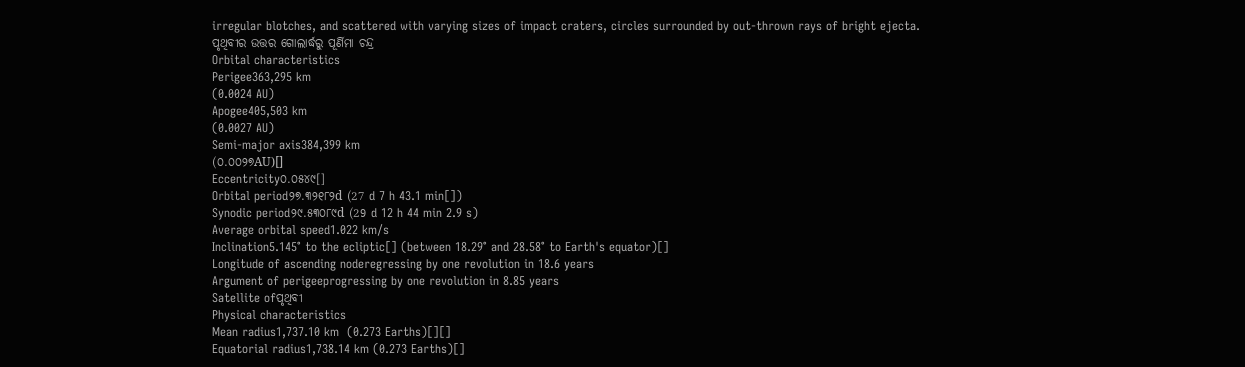irregular blotches, and scattered with varying sizes of impact craters, circles surrounded by out-thrown rays of bright ejecta.
ପୃଥିବୀର ଉତ୍ତର ଗୋଲାର୍ଦ୍ଧରୁ ପୂର୍ଣିମା ଚନ୍ଦ୍ର
Orbital characteristics
Perigee363,295 km
(0.0024 AU)
Apogee405,503 km
(0.0027 AU)
Semi-major axis384,399 km
(୦.୦୦୨୭AU)[]
Eccentricity୦.୦୫୪୯[]
Orbital period୨୭.୩୨୧୮୨d (27 d 7 h 43.1 min[])
Synodic period୨୯.୫୩୦୮୯d (29 d 12 h 44 min 2.9 s)
Average orbital speed1.022 km/s
Inclination5.145° to the ecliptic[] (between 18.29° and 28.58° to Earth's equator)[]
Longitude of ascending noderegressing by one revolution in 18.6 years
Argument of perigeeprogressing by one revolution in 8.85 years
Satellite ofପୃଥିବୀ
Physical characteristics
Mean radius1,737.10 km  (0.273 Earths)[][]
Equatorial radius1,738.14 km (0.273 Earths)[]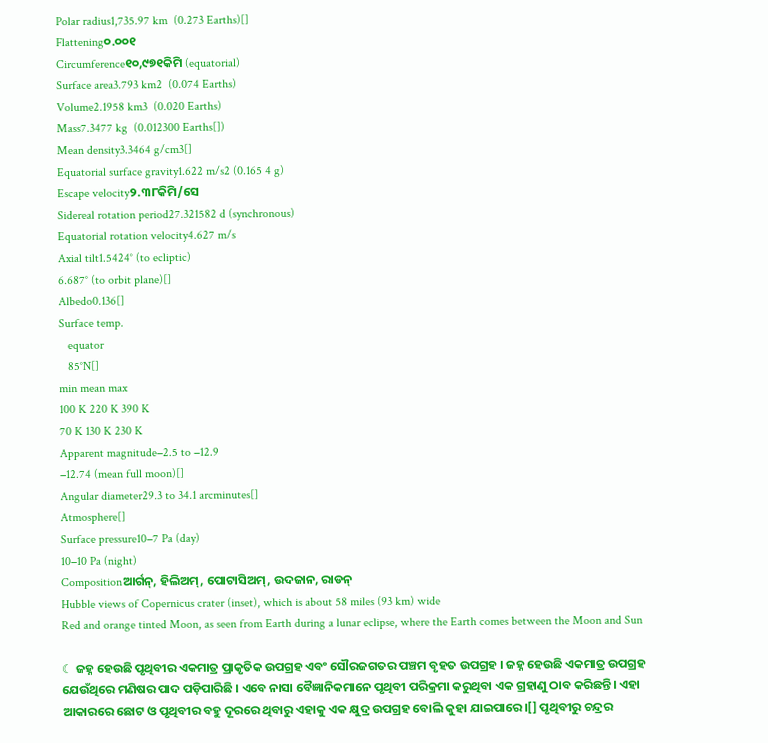Polar radius1,735.97 km  (0.273 Earths)[]
Flattening୦.୦୦୧
Circumference୧୦,୯୭୧କିମି (equatorial)
Surface area3.793 km2  (0.074 Earths)
Volume2.1958 km3  (0.020 Earths)
Mass7.3477 kg  (0.012300 Earths[])
Mean density3.3464 g/cm3[]
Equatorial surface gravity1.622 m/s2 (0.165 4 g)
Escape velocity୨.୩୮କିମି/ସେ
Sidereal rotation period27.321582 d (synchronous)
Equatorial rotation velocity4.627 m/s
Axial tilt1.5424° (to ecliptic)
6.687° (to orbit plane)[]
Albedo0.136[]
Surface temp.
   equator
   85°N[]
min mean max
100 K 220 K 390 K
70 K 130 K 230 K
Apparent magnitude−2.5 to −12.9
−12.74 (mean full moon)[]
Angular diameter29.3 to 34.1 arcminutes[]
Atmosphere[]
Surface pressure10−7 Pa (day)
10−10 Pa (night)
Compositionଆର୍ଗନ୍, ହିଲିଅମ୍, ପୋଟାସିଅମ୍, ଉଦଜାନ, ରାଡନ୍
Hubble views of Copernicus crater (inset), which is about 58 miles (93 km) wide
Red and orange tinted Moon, as seen from Earth during a lunar eclipse, where the Earth comes between the Moon and Sun

☾ ଜହ୍ନ ହେଉଛି ପୃଥିବୀର ଏକମାତ୍ର ପ୍ରାକୃତିକ ଉପଗ୍ରହ ଏବଂ ସୌରଜଗତର ପଞ୍ଚମ ବୃହତ ଉପଗ୍ରହ । ଜହ୍ନ ହେଉଛି ଏକମାତ୍ର ଉପଗ୍ରହ ଯେଉଁଥିରେ ମଣିଷର ପାଦ ପଡ଼ିପାରିଛି । ଏବେ ନାସା ବୈଜ୍ଞାନିକମାନେ ପୃଥିବୀ ପରିକ୍ରମା କରୁଥିବା ଏକ ଗ୍ରହାଣୁ ଠାବ କରିଛନ୍ତି। ଏହା ଆକାରରେ ଛୋଟ ଓ ପୃଥିବୀର ବହୁ ଦୂରରେ ଥିବାରୁ ଏହାକୁ ଏକ କ୍ଷୁଦ୍ର ଉପଗ୍ରହ ବୋଲି କୁହା ଯାଇପାରେ।[] ପୃଥିବୀରୁ ଚନ୍ଦ୍ରର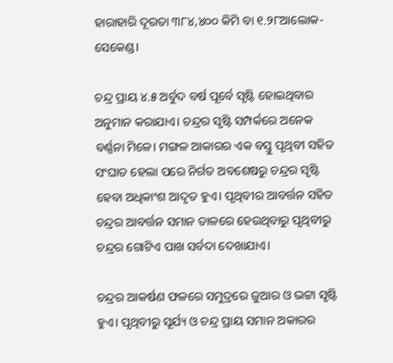ହାରାହାରି ଦୂରତା ୩୮୪,୪୦୦ କିମି ବା ୧.୨୮ଆଲୋକ-ସେକେଣ୍ଡ।

ଚନ୍ଦ୍ର ପ୍ରାୟ ୪.୫ ଅର୍ବୁଦ ବର୍ଷ ପୂର୍ବେ ସୃଷ୍ଟି ହୋଇଥିବାର ଅନୁମାନ କରାଯାଏ। ଚନ୍ଦ୍ରର ସୃଷ୍ଟି ସମ୍ପର୍କରେ ଅନେକ ବର୍ଣ୍ଣନା ମିଳେ। ମଙ୍ଗଳ ଆକାରର ଏକ ବସ୍ତୁ ପୃଥିବୀ ସହିତ ସଂଘାତ ହେଲା ପରେ ନିର୍ଗତ ଅବଶେଷରୁ ଚନ୍ଦ୍ରର ସୃଷ୍ଟି ହେବା ଅଧିକାଂଶ ଆଦୃତ ହୁଏ। ପୃଥିବୀର ଆବର୍ତ୍ତନ ସହିତ ଚନ୍ଦ୍ରର ଆବର୍ତ୍ତନ ସମାନ ତାଳରେ ହେଉଥିବାରୁ ପୃଥିବୀରୁ ଚନ୍ଦ୍ରର ଗୋଟିଏ ପାଖ ସର୍ବଦା ଦେଖାଯାଏ।

ଚନ୍ଦ୍ରର ଆକର୍ଷଣ ଫଳରେ ସମୁଦ୍ରରେ ଜୁଆର ଓ ଭଟ୍ଟା ସୃଷ୍ଟି ହୁଏ। ପୃଥିବୀରୁ ସୂର୍ଯ୍ୟ ଓ ଚନ୍ଦ୍ର ପ୍ରାୟ ସମାନ ଅକାରର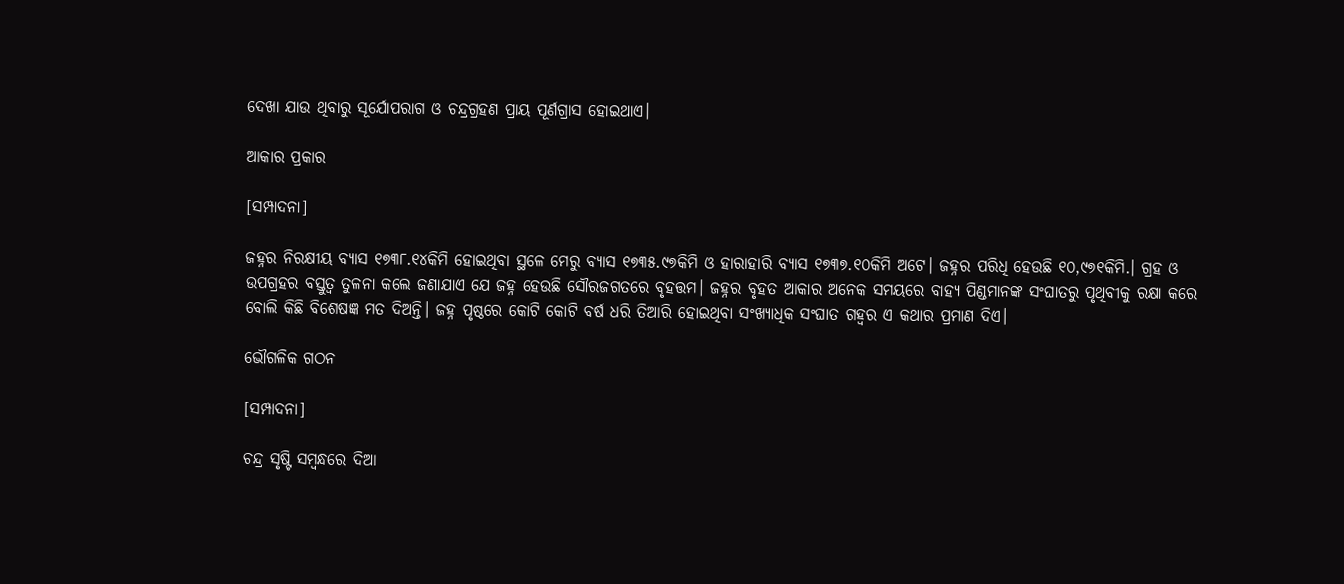ଦେଖା ଯାଉ ଥିବାରୁ ସୂର୍ଯୋପରାଗ ଓ ଚନ୍ଦ୍ରଗ୍ରହଣ ପ୍ରାୟ ପୂର୍ଣଗ୍ରାସ ହୋଇଥାଏ।

ଆକାର ପ୍ରକାର

[ସମ୍ପାଦନା]

ଜହ୍ନର ନିରକ୍ଷୀୟ ବ୍ୟାସ ୧୭୩୮.୧୪କିମି ହୋଇଥିବା ସ୍ଥଳେ ମେରୁ ବ୍ୟାସ ୧୭୩୫.୯୭କିମି ଓ ହାରାହାରି ବ୍ୟାସ ୧୭୩୭.୧୦କିମି ଅଟେ। ଜହ୍ନର ପରିଧି ହେଉଛି ୧୦,୯୭୧କିମି.। ଗ୍ରହ ଓ ଉପଗ୍ରହର ବସ୍ତୁତ୍ୱ ତୁଳନା କଲେ ଜଣାଯାଏ ଯେ ଜହ୍ନ ହେଉଛି ସୌରଜଗତରେ ବୃହତ୍ତମ। ଜହ୍ନର ବୃହତ ଆକାର ଅନେକ ସମୟରେ ବାହ୍ୟ ପିଣ୍ଡମାନଙ୍କ ସଂଘାତରୁ ପୃଥିବୀକୁ ରକ୍ଷା କରେ ବୋଲି କିଛି ବିଶେଷଜ୍ଞ ମତ ଦିଅନ୍ତି। ଜହ୍ନ ପୃଷ୍ଠରେ କୋଟି କୋଟି ବର୍ଷ ଧରି ତିଆରି ହୋଇଥିବା ସଂଖ୍ୟାଧିକ ସଂଘାତ ଗହ୍ୱର ଏ କଥାର ପ୍ରମାଣ ଦିଏ।

ଭୌଗଳିକ ଗଠନ

[ସମ୍ପାଦନା]

ଚନ୍ଦ୍ର ସୃଷ୍ଟି ସମ୍ବନ୍ଧରେ ଦିଆ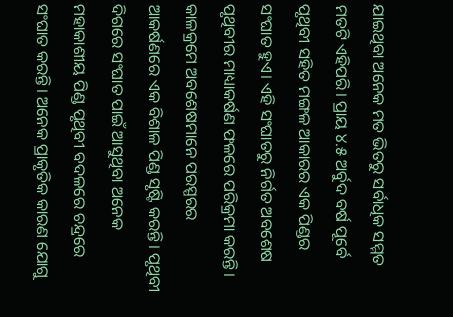ଯାଇଥିବା ଅନେକ ମତ ଭିତରୁ ସର୍ବାଧିକ ସମ୍ମତ ମତଟି ଏହିପରି। ପ୍ରାୟ ୪.୫ ଅର୍ବୁଦ ବର୍ଷ ପୂର୍ବେ ପୃଥିବୀ ସହିତ ମଙ୍ଗଳ ଆକାରର ଏକ ପିଣ୍ଡର ସଂଘାତ ହୁଏ। ଏହି ସଂଘାତରୁ ନିର୍ଗତ ଅବଶେଷ ପୃଥିବୀର ମାଧ୍ୟାକର୍ଷଣ ଫଳରେ ପରିକ୍ରମା କରନ୍ତି। କାଳକ୍ରମେ ଅବଶେଷମାନେ ପରସ୍ପରର ଆକର୍ଷଣରେ ଏକ ବିଶାଳ ପିଣ୍ଡ ସୃଷ୍ଟି କରନ୍ତି। ପୃଥିବୀ ଦିଗରେ ସଂଘାତ ପାଇଁ ଆସୁଥିବା ଅନେକ ମହାକାଶୀୟ ପିଣ୍ଡ ପୃଥିବୀ ବଦଳରେ ଚନ୍ଦ୍ରରେ ସଂଘାତ କରନ୍ତି। ଅନେକ ପ୍ରାକୃତିକ କାରଣ ଯୋଗୁ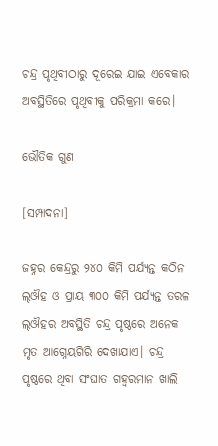ଚନ୍ଦ୍ର ପୃଥିବୀଠାରୁ ଦୂରେଇ ଯାଇ ଏବେକାର ଅବସ୍ଥିତିରେ ପୃଥିବୀକୁ ପରିକ୍ରମା କରେ।

ଭୌତିକ ଗୁଣ

[ସମ୍ପାଦନା]

ଜହ୍ନର କେନ୍ଦ୍ରରୁ ୨୪୦ କିମି ପର୍ଯ୍ୟନ୍ତ କଠିନ ଲ୍ଔହ ଓ ପ୍ରାୟ ୩୦୦ କିମି ପର୍ଯ୍ୟନ୍ତ ତରଳ ଲ୍ଔହର ଅବସ୍ଥିତି ଚନ୍ଦ୍ର ପୃଷ୍ଠରେ ଅନେକ ମୃତ ଆଗ୍ନେୟଗିରି ଦେଖାଯାଏ। ଚନ୍ଦ୍ର ପୃଷ୍ଠରେ ଥିବା ସଂଘାତ ଗହ୍ୱରମାନ ଖାଲି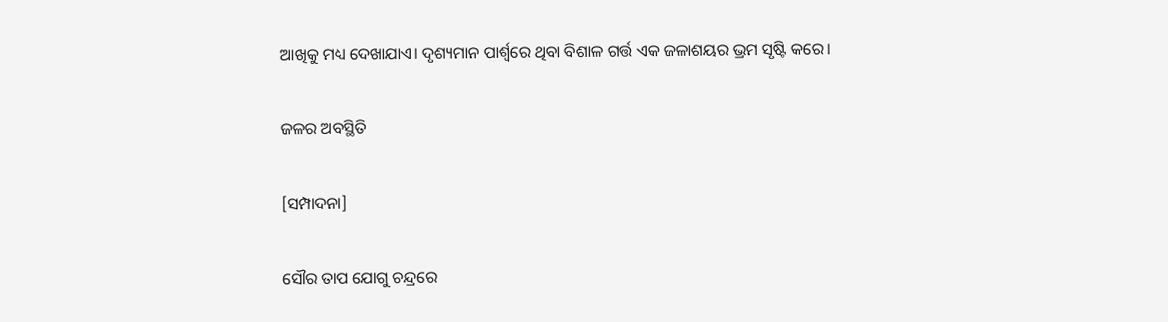ଆଖିକୁ ମଧ୍ୟ ଦେଖାଯାଏ। ଦୃଶ୍ୟମାନ ପାର୍ଶ୍ୱରେ ଥିବା ବିଶାଳ ଗର୍ତ୍ତ ଏକ ଜଳାଶୟର ଭ୍ରମ ସୃଷ୍ଟି କରେ।

ଜଳର ଅବସ୍ଥିତି

[ସମ୍ପାଦନା]

ସୌର ତାପ ଯୋଗୁ ଚନ୍ଦ୍ରରେ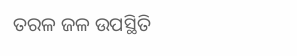ତରଳ ଜଳ ଉପସ୍ଥିତି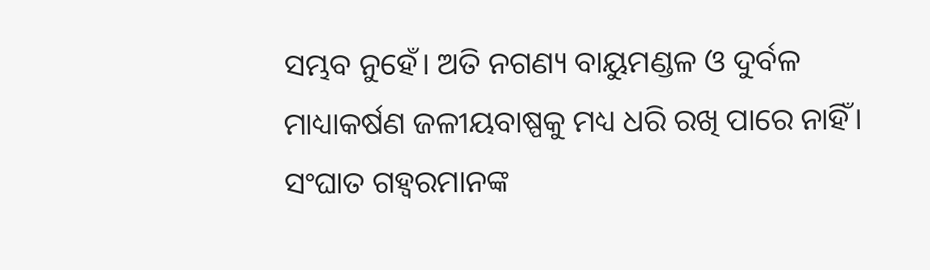ସମ୍ଭବ ନୁହେଁ। ଅତି ନଗଣ୍ୟ ବାୟୁମଣ୍ଡଳ ଓ ଦୁର୍ବଳ ମାଧ୍ୟାକର୍ଷଣ ଜଳୀୟବାଷ୍ପକୁ ମଧ୍ୟ ଧରି ରଖି ପାରେ ନାହିଁ। ସଂଘାତ ଗହ୍ୱରମାନଙ୍କ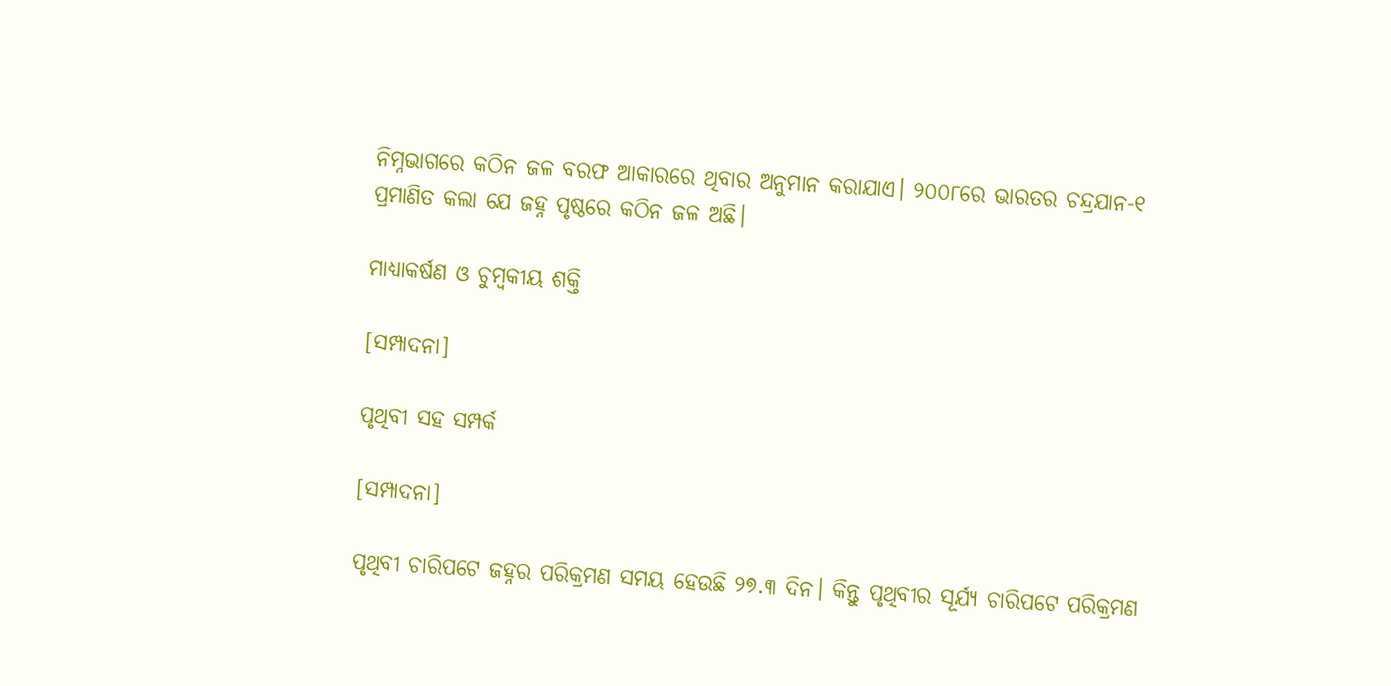ନିମ୍ନଭାଗରେ କଠିନ ଜଳ ବରଫ ଆକାରରେ ଥିବାର ଅନୁମାନ କରାଯାଏ। ୨୦୦୮ରେ ଭାରତର ଚନ୍ଦ୍ରଯାନ-୧ ପ୍ରମାଣିତ କଲା ଯେ ଜହ୍ନ ପୃଷ୍ଠରେ କଠିନ ଜଳ ଅଛି।

ମାଧ୍ୟାକର୍ଷଣ ଓ ଚୁମ୍ବକୀୟ ଶକ୍ତି

[ସମ୍ପାଦନା]

ପୃଥିବୀ ସହ ସମ୍ପର୍କ

[ସମ୍ପାଦନା]

ପୃଥିବୀ ଚାରିପଟେ ଜହ୍ନର ପରିକ୍ରମଣ ସମୟ ହେଉଛି ୨୭.୩ ଦିନ। କିନ୍ତୁ ପୃଥିବୀର ସୂର୍ଯ୍ୟ ଚାରିପଟେ ପରିକ୍ରମଣ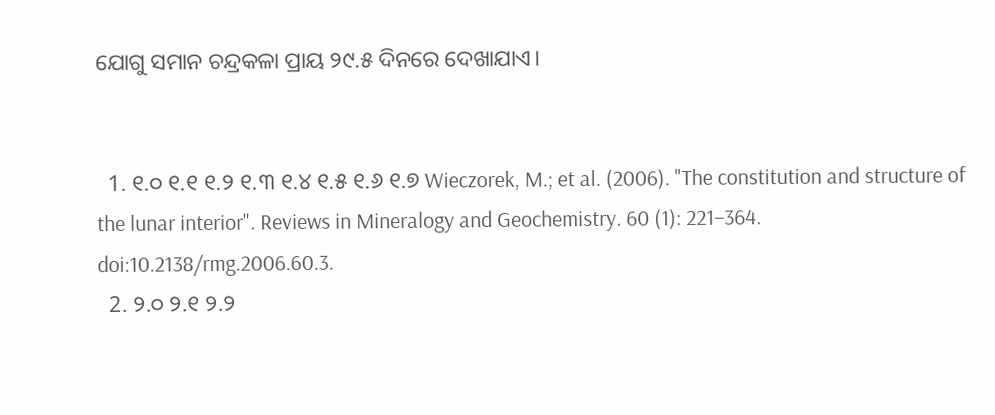ଯୋଗୁ ସମାନ ଚନ୍ଦ୍ରକଳା ପ୍ରାୟ ୨୯.୫ ଦିନରେ ଦେଖାଯାଏ।


  1. ୧.୦ ୧.୧ ୧.୨ ୧.୩ ୧.୪ ୧.୫ ୧.୬ ୧.୭ Wieczorek, M.; et al. (2006). "The constitution and structure of the lunar interior". Reviews in Mineralogy and Geochemistry. 60 (1): 221–364. doi:10.2138/rmg.2006.60.3.
  2. ୨.୦ ୨.୧ ୨.୨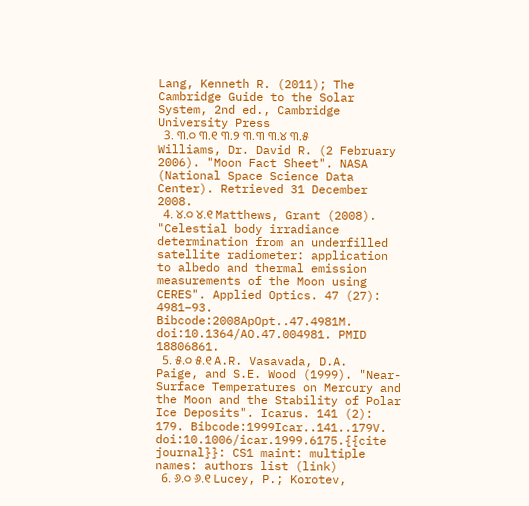Lang, Kenneth R. (2011); The Cambridge Guide to the Solar System, 2nd ed., Cambridge University Press
  3. ୩.୦ ୩.୧ ୩.୨ ୩.୩ ୩.୪ ୩.୫ Williams, Dr. David R. (2 February 2006). "Moon Fact Sheet". NASA (National Space Science Data Center). Retrieved 31 December 2008.
  4. ୪.୦ ୪.୧ Matthews, Grant (2008). "Celestial body irradiance determination from an underfilled satellite radiometer: application to albedo and thermal emission measurements of the Moon using CERES". Applied Optics. 47 (27): 4981–93. Bibcode:2008ApOpt..47.4981M. doi:10.1364/AO.47.004981. PMID 18806861.
  5. ୫.୦ ୫.୧ A.R. Vasavada, D.A. Paige, and S.E. Wood (1999). "Near-Surface Temperatures on Mercury and the Moon and the Stability of Polar Ice Deposits". Icarus. 141 (2): 179. Bibcode:1999Icar..141..179V. doi:10.1006/icar.1999.6175.{{cite journal}}: CS1 maint: multiple names: authors list (link)
  6. ୬.୦ ୬.୧ Lucey, P.; Korotev,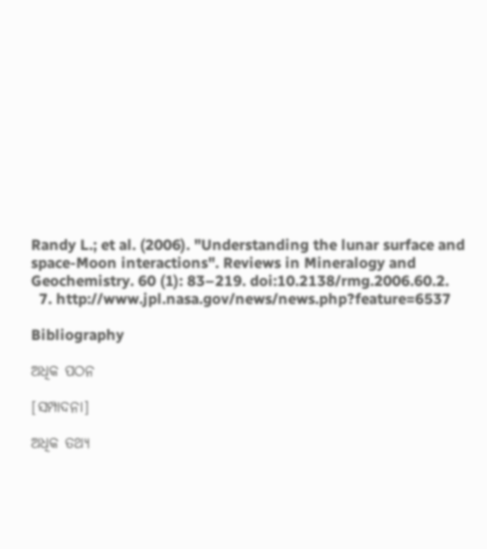Randy L.; et al. (2006). "Understanding the lunar surface and space-Moon interactions". Reviews in Mineralogy and Geochemistry. 60 (1): 83–219. doi:10.2138/rmg.2006.60.2.
  7. http://www.jpl.nasa.gov/news/news.php?feature=6537

Bibliography

ଅଧିକ ପଠନ

[ସମ୍ପାଦନା]

ଅଧିକ ତଥ୍ୟ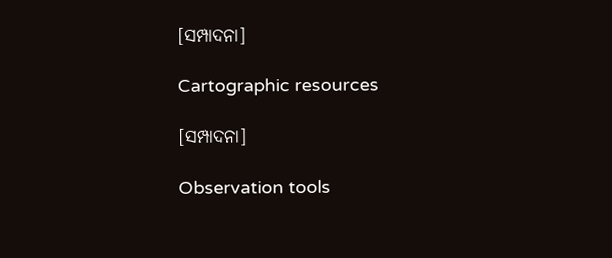[ସମ୍ପାଦନା]

Cartographic resources

[ସମ୍ପାଦନା]

Observation tools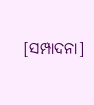[ସମ୍ପାଦନା]